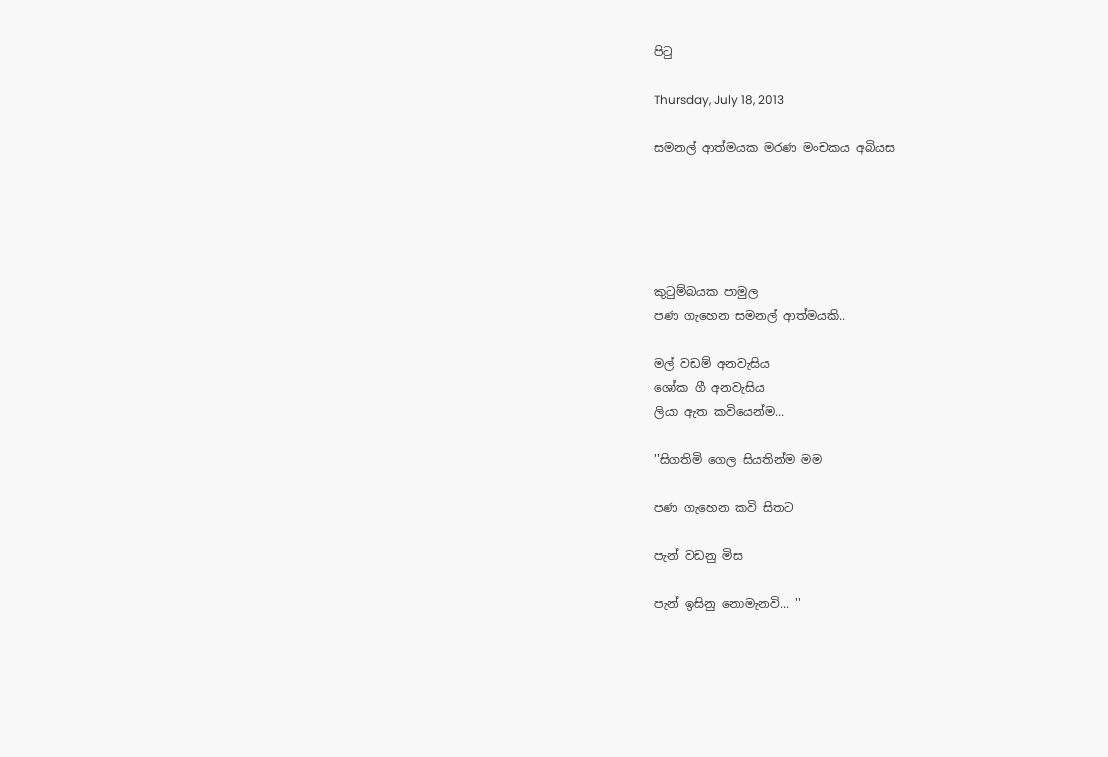පිටු

Thursday, July 18, 2013

සමනල් ආත්මයක මරණ මංචකය අබියස





කුටුම්බයක පාමුල
පණ ගැහෙන සමනල් ආත්මයකි..

මල් වඩම් අනවැසිය
ශෝක ගී අනවැසිය
ලියා ඇත කවියෙන්ම...

''සිගතිමි ගෙල සියතින්ම මම

පණ ගැහෙන කවි සිතට

පැන් වඩනු මිස

පැන් ඉසිනු නොමැනවි... ''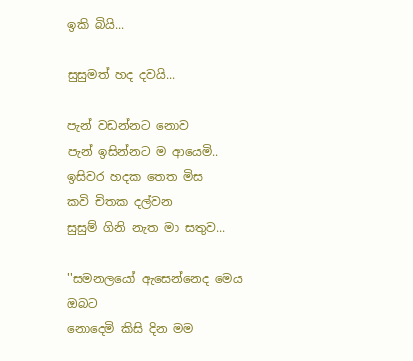ඉකි බියි...

සුසුමත් හද දවයි...

පැන් වඩන්නට නොව
පැන් ඉසින්නට ම ආයෙමි..
ඉසිවර හදක තෙත මිස
කවි චිතක දල්වන
සුසුම් ගිනි නැත මා සතුව...

''සමනලයෝ ඇසෙන්නෙද මෙය
ඔබට
නොදෙමි කිසි දින මම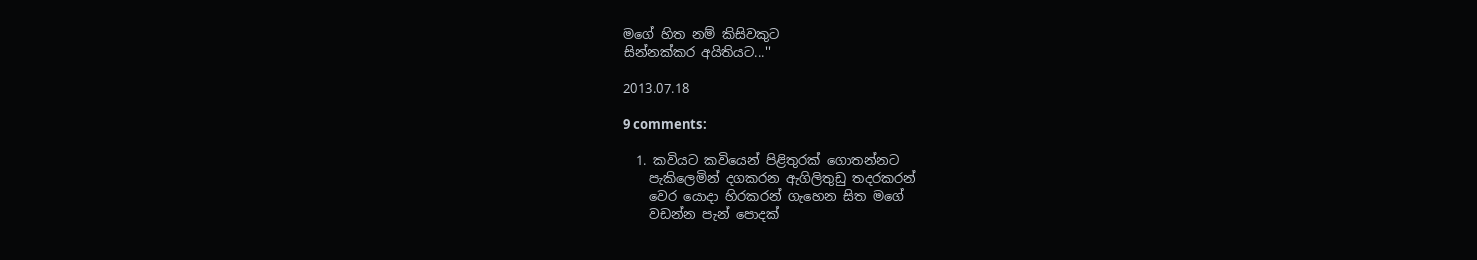මගේ හිත නම් කිසිවකුට
සින්නක්කර අයිතියට...''

2013.07.18

9 comments:

  1. කවියට කවියෙන් පිළිතුරක් ගොතන්නට
    පැකිලෙමින් දගකරන ඇගිලිතුඩු තදරකරන්
    වෙර යොදා හිරකරන් ගැහෙන සිත මගේ
    වඩන්න පැන් පොදක්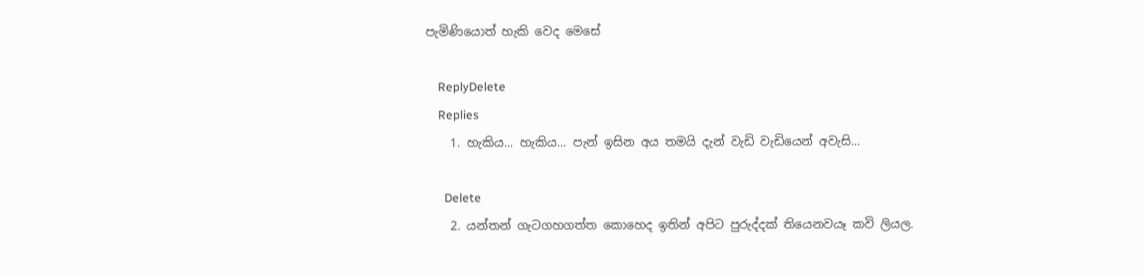පැමිණියොත් හැකි වෙද මෙසේ

    ReplyDelete
    Replies
    1. හැකිය... හැකිය... පැන් ඉසින අය තමයි දැන් වැඩි වැඩියෙන් අවැසි...

      Delete
    2. යන්තන් ගැටගහගත්ත කොහෙද ඉතින් අපිට පුරුද්දක් තියෙනවයෑ කවි ලියල.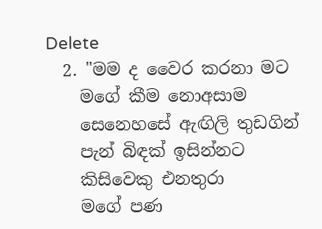Delete
  2. "මම ද වෛර කරනා මට
    මගේ කීම නොඅසාම
    සෙනෙහසේ ඇඟිලි තුඩගින්
    පැන් බිඳක් ඉසින්නට
    කිසිවෙකු එනතුරා
    මගේ පණ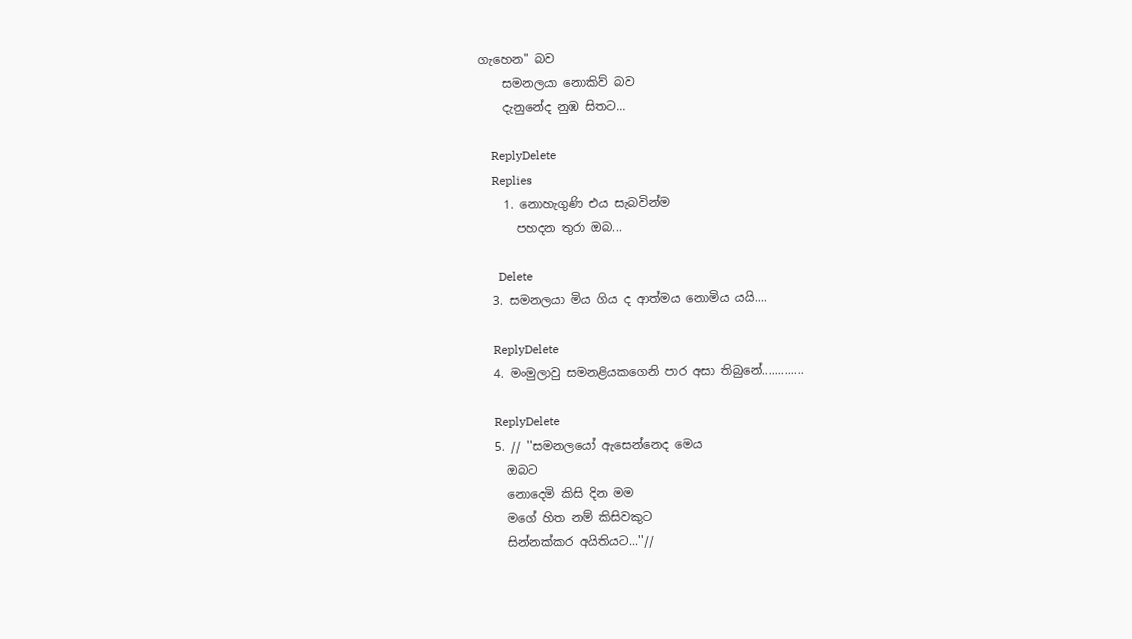ගැහෙන" බව
    සමනලයා නොකිව් බව
    දැනුනේද නුඹ සිතට...

    ReplyDelete
    Replies
    1. නොහැගුණි එය සැබවින්ම
      පහදන තුරා ඔබ...

      Delete
  3. සමනලයා මිය ගිය ද ආත්මය නොමිය යයි....

    ReplyDelete
  4. මංමුලාවු සමනළියකගෙනි පාර අසා තිබුනේ.............

    ReplyDelete
  5. // ''සමනලයෝ ඇසෙන්නෙද මෙය
    ඔබට
    නොදෙමි කිසි දින මම
    මගේ හිත නම් කිසිවකුට
    සින්නක්කර අයිතියට...''//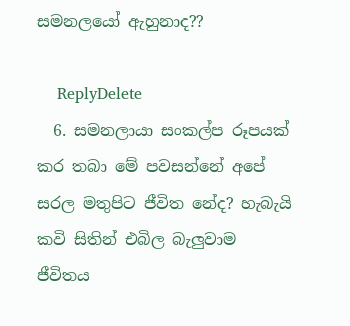සමනලයෝ ඇහුනාද??

    ReplyDelete
  6. සමනලායා සංකල්ප රූපයක් කර තබා මේ පවසන්නේ අපේ සරල මතුපිට ජීවිත නේද? හැබැයි කවි සිතින් එබිල බැලුවාම ජීවිතය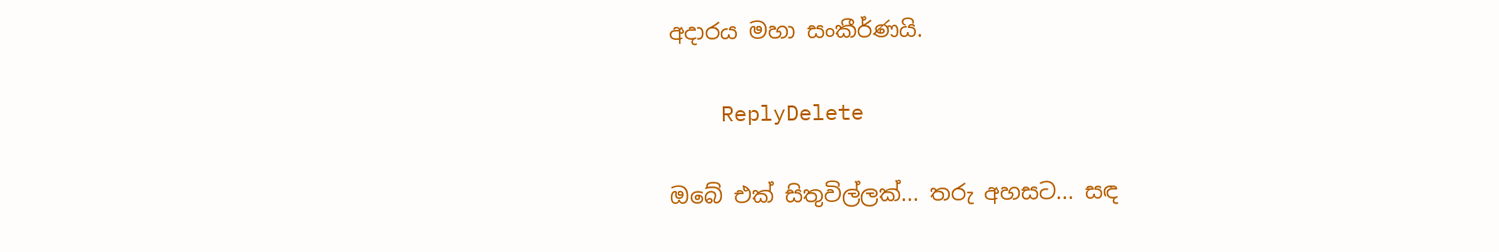අදාරය මහා සංකීර්ණයි.

    ReplyDelete

ඔබේ එක් සිතුවිල්ලක්... තරු අහසට... සඳ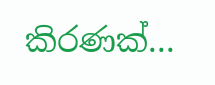කිරණක්...